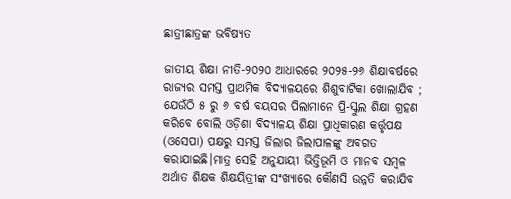ଛାତ୍ରୀଛାତ୍ରଙ୍କ ଭବିଷ୍ୟତ

ଜାତୀୟ ଶିକ୍ଷା ନୀତି-୨୦୨୦ ଆଧାରରେ ୨୦୨୫-୨୬ ଶିକ୍ଷାବର୍ଷରେ ରାଜ୍ୟର ସମସ୍ତ ପ୍ରାଥମିକ ବିଦ୍ୟାଳୟରେ ଶିଶୁବାଟିକା ଖୋଲାଯିବ ; ଯେଉଁଠି ୫ ରୁ ୬ ବର୍ଷ ବୟସର ପିଲାମାନେ ପ୍ରି-ସ୍କୁଲ ଶିକ୍ଷା ଗ୍ରହଣ କରିବେ ବୋଲି ଓଡ଼ିଶା ବିଦ୍ୟାଳୟ ଶିକ୍ଷା ପ୍ରାଧିକାରଣ କର୍ତ୍ତୃପକ୍ଷ (ଓସେପା) ପକ୍ଷରୁ ସମସ୍ତ ଜିଲାର ଜିଲାପାଳଙ୍କୁ ଅବଗତ କରାଯାଇଛି।ମାତ୍ର ସେହି ଅନୁଯାୟୀ ଭିତ୍ତିଭୂମି ଓ ମାନବ ସମ୍ବଳ ଅର୍ଥାତ ଶିକ୍ଷକ ଶିକ୍ଷୟିତ୍ରୀଙ୍କ ସଂଖ୍ୟାରେ କୌଣସି ଉନ୍ନତି କରାଯିବ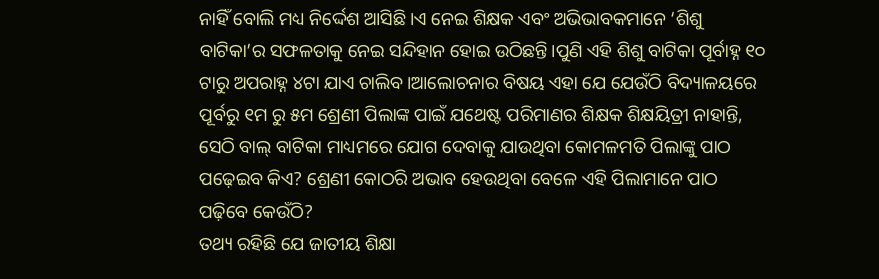ନାହିଁ ବୋଲି ମଧ୍ୟ ନିର୍ଦ୍ଦେଶ ଆସିଛି।ଏ ନେଇ ଶିକ୍ଷକ ଏବଂ ଅଭିଭାବକମାନେ ‘ଶିଶୁ ବାଟିକା’ର ସଫଳତାକୁ ନେଇ ସନ୍ଦିହାନ ହୋଇ ଉଠିଛନ୍ତି।ପୁଣି ଏହି ଶିଶୁ ବାଟିକା ପୂର୍ବାହ୍ନ ୧୦ ଟାରୁ ଅପରାହ୍ନ ୪ଟା ଯାଏ ଚାଲିବ।ଆଲୋଚନାର ବିଷୟ ଏହା ଯେ ଯେଉଁଠି ବିଦ୍ୟାଳୟରେ ପୂର୍ବରୁ ୧ମ ରୁ ୫ମ ଶ୍ରେଣୀ ପିଲାଙ୍କ ପାଇଁ ଯଥେଷ୍ଟ ପରିମାଣର ଶିକ୍ଷକ ଶିକ୍ଷୟିତ୍ରୀ ନାହାନ୍ତି, ସେଠି ବାଲ୍‌ ବାଟିକା ମାଧ୍ୟମରେ ଯୋଗ ଦେବାକୁ ଯାଉଥିବା କୋମଳମତି ପିଲାଙ୍କୁ ପାଠ ପଢ଼େଇବ କିଏ? ଶ୍ରେଣୀ କୋଠରି ଅଭାବ ହେଉଥିବା ବେଳେ ଏହି ପିଲାମାନେ ପାଠ ପଢ଼ିବେ କେଉଁଠି?
ତଥ୍ୟ ରହିଛି ଯେ ଜାତୀୟ ଶିକ୍ଷା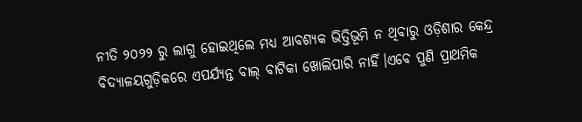ନୀତି ୨୦୨୨ ରୁ ଲାଗୁ ହୋଇଥିଲେ ମଧ୍ୟ ଆବଶ୍ୟକ ଭିତ୍ତିଭୂମି ନ ଥିବାରୁ ଓଡ଼ିଶାର କେନ୍ଦ୍ର ବିଦ୍ୟାଳୟଗୁଡ଼ିକରେ ଏପର୍ଯ୍ୟନ୍ତ ବାଲ୍‌ ବାଟିକା ଖୋଲିପାରି ନାହିଁ।ଏବେ ପୁଣି ପ୍ରାଥମିକ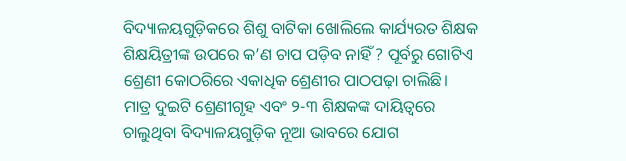ବିଦ୍ୟାଳୟଗୁଡ଼ିକରେ ଶିଶୁ ବାଟିକା ଖୋଲିଲେ କାର୍ଯ୍ୟରତ ଶିକ୍ଷକ ଶିକ୍ଷୟିତ୍ରୀଙ୍କ ଉପରେ କ’ଣ ଚାପ ପଡ଼ିବ ନାହିଁ ? ପୂର୍ବରୁ ଗୋଟିଏ ଶ୍ରେଣୀ କୋଠରିରେ ଏକାଧିକ ଶ୍ରେଣୀର ପାଠପଢ଼ା ଚାଲିଛି।
ମାତ୍ର ଦୁଇଟି ଶ୍ରେଣୀଗୃହ ଏବଂ ୨-୩ ଶିକ୍ଷକଙ୍କ ଦାୟିତ୍ୱରେ ଚାଲୁଥିବା ବିଦ୍ୟାଳୟଗୁଡ଼ିକ ନୂଆ ଭାବରେ ଯୋଗ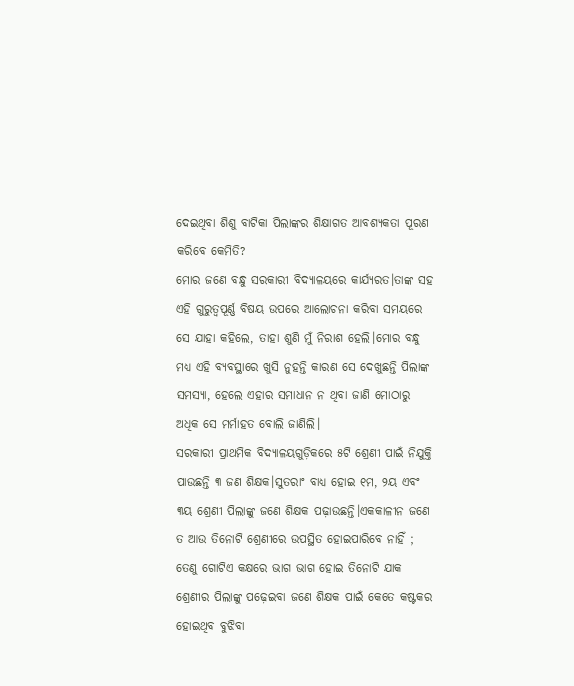ଦେଇଥିବା ଶିଶୁ ବାଟିକା ପିଲାଙ୍କର ଶିକ୍ଷାଗତ ଆବଶ୍ୟକତା ପୂରଣ କରିବେ କେମିତି?
ମୋର ଜଣେ ବନ୍ଧୁ ସରକାରୀ ବିଦ୍ୟାଳୟରେ କାର୍ଯ୍ୟରତ।ତାଙ୍କ ସହ ଏହି ଗୁରୁତ୍ୱପୂର୍ଣ୍ଣ ବିଷୟ ଉପରେ ଆଲୋଚନା କରିବା ସମୟରେ ସେ ଯାହା କହିଲେ, ତାହା ଶୁଣି ମୁଁ ନିରାଶ ହେଲି।ମୋର ବନ୍ଧୁ ମଧ୍ୟ ଏହି ବ୍ୟବସ୍ଥାରେ ଖୁସି ନୁହନ୍ତି କାରଣ ସେ ଦେଖୁଛନ୍ତି ପିଲାଙ୍କ ସମସ୍ୟା, ହେଲେ ଏହାର ସମାଧାନ ନ ଥିବା ଜାଣି ମୋଠାରୁ ଅଧିକ ସେ ମର୍ମାହତ ବୋଲି ଜାଣିଲି।
ସରକାରୀ ପ୍ରାଥମିକ ବିଦ୍ୟାଳୟଗୁଡ଼ିକରେ ୫ଟି ଶ୍ରେଣୀ ପାଇଁ ନିଯୁକ୍ତି ପାଉଛନ୍ତି ୩ ଜଣ ଶିକ୍ଷକ।ସୁତରାଂ ବାଧ୍ୟ ହୋଇ ୧ମ, ୨ୟ ଏବଂ ୩ୟ ଶ୍ରେଣୀ ପିଲାଙ୍କୁ ଜଣେ ଶିକ୍ଷକ ପଢ଼ାଉଛନ୍ତି।ଏକକାଳୀନ ଜଣେ ତ ଆଉ ତିନୋଟି ଶ୍ରେଣୀରେ ଉପସ୍ଥିତ ହୋଇପାରିବେ ନାହିଁ ; ତେଣୁ ଗୋଟିଏ କକ୍ଷରେ ଭାଗ ଭାଗ ହୋଇ ତିନୋଟି ଯାକ ଶ୍ରେଣୀର ପିଲାଙ୍କୁ ପଢ଼େଇବା ଜଣେ ଶିକ୍ଷକ ପାଇଁ କେତେ କଷ୍ଟକର ହୋଇଥିବ ବୁଝିବା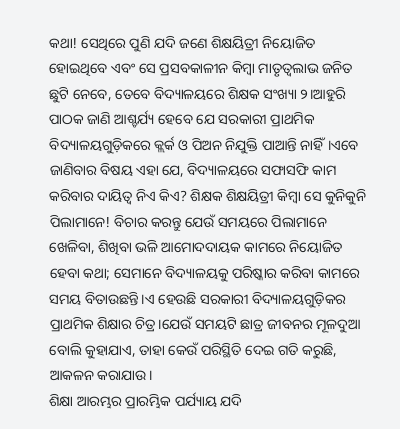କଥା! ସେଥିରେ ପୁଣି ଯଦି ଜଣେ ଶିକ୍ଷୟିତ୍ରୀ ନିୟୋଜିତ ହୋଇଥିବେ ଏବଂ ସେ ପ୍ରସବକାଳୀନ କିମ୍ବା ମାତୃତ୍ୱଲାଭ ଜନିତ ଛୁଟି ନେବେ, ତେବେ ବିଦ୍ୟାଳୟରେ ଶିକ୍ଷକ ସଂଖ୍ୟା ୨।ଆହୁରି ପାଠକ ଜାଣି ଆଶ୍ଚର୍ଯ୍ୟ ହେବେ ଯେ ସରକାରୀ ପ୍ରାଥମିକ ବିଦ୍ୟାଳୟଗୁଡ଼ିକରେ କ୍ଲର୍କ ଓ ପିଅନ ନିଯୁକ୍ତି ପାଆନ୍ତି ନାହିଁ।ଏବେ ଜାଣିବାର ବିଷୟ ଏହା ଯେ, ବିଦ୍ୟାଳୟରେ ସଫାସଫି କାମ କରିବାର ଦାୟିତ୍ୱ ନିଏ କିଏ? ଶିକ୍ଷକ ଶିକ୍ଷୟିତ୍ରୀ କିମ୍ବା ସେ କୁନିକୁନି ପିଲାମାନେ! ବିଚାର କରନ୍ତୁ ଯେଉଁ ସମୟରେ ପିଲାମାନେ ଖେଳିବା, ଶିଖିବା ଭଳି ଆମୋଦଦାୟକ କାମରେ ନିୟୋଜିତ ହେବା କଥା; ସେମାନେ ବିଦ୍ୟାଳୟକୁ ପରିଷ୍କାର କରିବା କାମରେ ସମୟ ବିତାଉଛନ୍ତି।ଏ ହେଉଛି ସରକାରୀ ବିଦ୍ୟାଳୟଗୁଡ଼ିକର ପ୍ରାଥମିକ ଶିକ୍ଷାର ଚିତ୍ର।ଯେଉଁ ସମୟଟି ଛାତ୍ର ଜୀବନର ମୂଳଦୁଆ ବୋଲି କୁହାଯାଏ, ତାହା କେଉଁ ପରିସ୍ଥିତି ଦେଇ ଗତି କରୁଛି, ଆକଳନ କରାଯାଉ।
ଶିକ୍ଷା ଆରମ୍ଭର ପ୍ରାରମ୍ଭିକ ପର୍ଯ୍ୟାୟ ଯଦି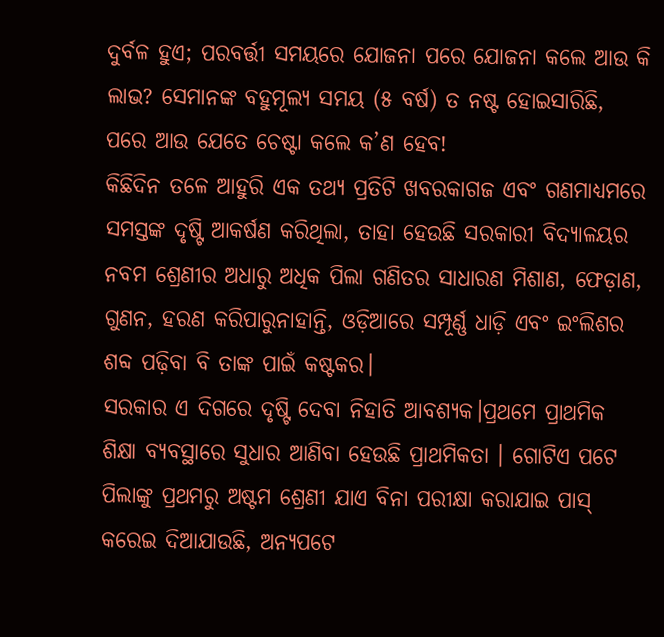ଦୁର୍ବଳ ହୁଏ; ପରବର୍ତ୍ତୀ ସମୟରେ ଯୋଜନା ପରେ ଯୋଜନା କଲେ ଆଉ କି ଲାଭ? ସେମାନଙ୍କ ବହୁମୂଲ୍ୟ ସମୟ (୫ ବର୍ଷ) ତ ନଷ୍ଟ ହୋଇସାରିଛି, ପରେ ଆଉ ଯେତେ ଚେଷ୍ଟା କଲେ କ’ଣ ହେବ!
କିଛିଦିନ ତଳେ ଆହୁରି ଏକ ତଥ୍ୟ ପ୍ରତିଟି ଖବରକାଗଜ ଏବଂ ଗଣମାଧ୍ୟମରେ ସମସ୍ତଙ୍କ ଦୃଷ୍ଟି ଆକର୍ଷଣ କରିଥିଲା, ତାହା ହେଉଛି ସରକାରୀ ବିଦ୍ୟାଳୟର ନବମ ଶ୍ରେଣୀର ଅଧାରୁ ଅଧିକ ପିଲା ଗଣିତର ସାଧାରଣ ମିଶାଣ, ଫେଡ଼ାଣ, ଗୁଣନ, ହରଣ କରିପାରୁନାହାନ୍ତି, ଓଡ଼ିଆରେ ସମ୍ପୂର୍ଣ୍ଣ ଧାଡ଼ି ଏବଂ ଇଂଲିଶର ଶବ୍ଦ ପଢ଼ିବା ବି ତାଙ୍କ ପାଇଁ କଷ୍ଟକର।
ସରକାର ଏ ଦିଗରେ ଦୃଷ୍ଟି ଦେବା ନିହାତି ଆବଶ୍ୟକ।ପ୍ରଥମେ ପ୍ରାଥମିକ ଶିକ୍ଷା ବ୍ୟବସ୍ଥାରେ ସୁଧାର ଆଣିବା ହେଉଛି ପ୍ରାଥମିକତା । ଗୋଟିଏ ପଟେ ପିଲାଙ୍କୁ ପ୍ରଥମରୁ ଅଷ୍ଟମ ଶ୍ରେଣୀ ଯାଏ ବିନା ପରୀକ୍ଷା କରାଯାଇ ପାସ୍‌ କରେଇ ଦିଆଯାଉଛି, ଅନ୍ୟପଟେ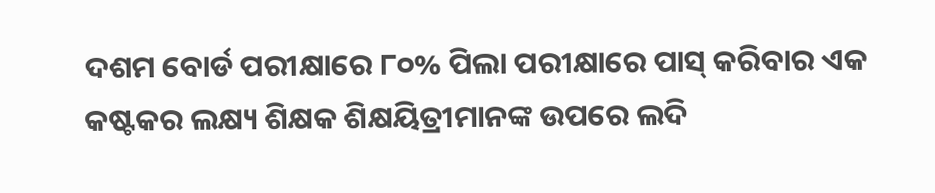ଦଶମ ବୋର୍ଡ ପରୀକ୍ଷାରେ ୮୦% ପିଲା ପରୀକ୍ଷାରେ ପାସ୍‌ କରିବାର ଏକ କଷ୍ଟକର ଲକ୍ଷ୍ୟ ଶିକ୍ଷକ ଶିକ୍ଷୟିତ୍ରୀମାନଙ୍କ ଉପରେ ଲଦି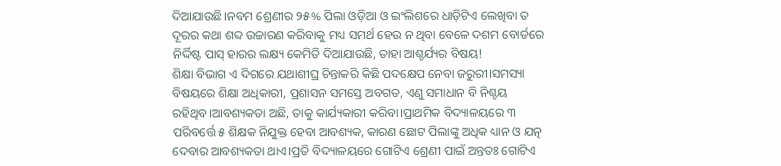ଦିଆଯାଉଛି।ନବମ ଶ୍ରେଣୀର ୨୫% ପିଲା ଓଡ଼ିଆ ଓ ଇଂଲିଶରେ ଧାଡ଼ିଟିଏ ଲେଖିବା ତ ଦୂରର କଥା ଶବ୍ଦ ଉଚ୍ଚାରଣ କରିବାକୁ ମଧ୍ୟ ସମର୍ଥ ହେଉ ନ ଥିବା ବେଳେ ଦଶମ ବୋର୍ଡରେ ନିର୍ଦ୍ଦିଷ୍ଟ ପାସ୍‌ ହାରର ଲକ୍ଷ୍ୟ କେମିତି ଦିଆଯାଉଛି, ତାହା ଆଶ୍ଚର୍ଯ୍ୟର ବିଷୟ!
ଶିକ୍ଷା ବିଭାଗ ଏ ଦିଗରେ ଯଥାଶୀଘ୍ର ଚିନ୍ତାକରି କିଛି ପଦକ୍ଷେପ ନେବା ଜରୁରୀ।ସମସ୍ୟା ବିଷୟରେ ଶିକ୍ଷା ଅଧିକାରୀ, ପ୍ରଶାସନ ସମସ୍ତେ ଅବଗତ, ଏଣୁ ସମାଧାନ ବି ନିଶ୍ଚୟ ରହିଥିବ।ଆବଶ୍ୟକତା ଅଛି, ତାକୁ କାର୍ଯ୍ୟକାରୀ କରିବା।ପ୍ରାଥମିକ ବିଦ୍ୟାଳୟରେ ୩ ପରିବର୍ତ୍ତେ ୫ ଶିକ୍ଷକ ନିଯୁକ୍ତ ହେବା ଆବଶ୍ୟକ, କାରଣ ଛୋଟ ପିଲାଙ୍କୁ ଅଧିକ ଧ୍ୟାନ ଓ ଯତ୍ନ ଦେବାର ଆବଶ୍ୟକତା ଥାଏ।ପ୍ରତି ବିଦ୍ୟାଳୟରେ ଗୋଟିଏ ଶ୍ରେଣୀ ପାଇଁ ଅନ୍ତତଃ ଗୋଟିଏ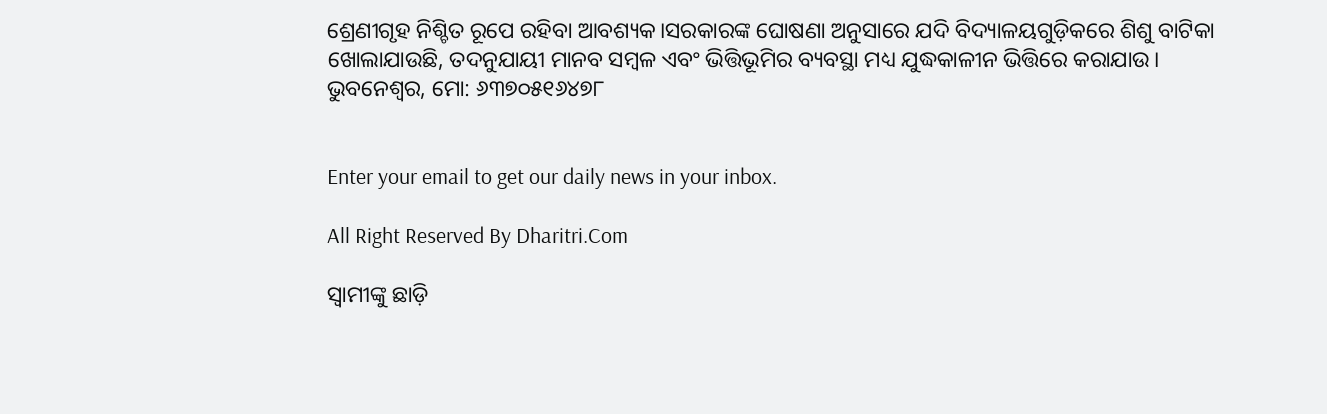ଶ୍ରେଣୀଗୃହ ନିଶ୍ଚିତ ରୂପେ ରହିବା ଆବଶ୍ୟକ।ସରକାରଙ୍କ ଘୋଷଣା ଅନୁସାରେ ଯଦି ବିଦ୍ୟାଳୟଗୁଡ଼ିକରେ ଶିଶୁ ବାଟିକା ଖୋଲାଯାଉଛି, ତଦନୁଯାୟୀ ମାନବ ସମ୍ବଳ ଏବଂ ଭିତ୍ତିଭୂମିର ବ୍ୟବସ୍ଥା ମଧ୍ୟ ଯୁଦ୍ଧକାଳୀନ ଭିତ୍ତିରେ କରାଯାଉ।
ଭୁବନେଶ୍ୱର, ମୋ: ୬୩୭୦୫୧୬୪୭୮


Enter your email to get our daily news in your inbox.

All Right Reserved By Dharitri.Com

ସ୍ବାମୀଙ୍କୁ ଛାଡ଼ି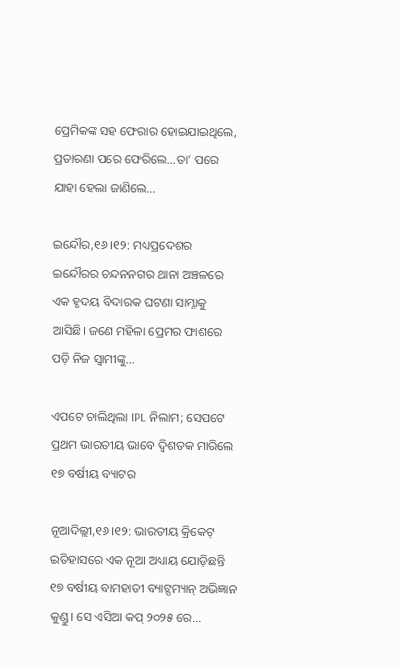ପ୍ରେମିକଙ୍କ ସହ ଫେରାର ହୋଇଯାଇଥିଲେ, ପ୍ରତାରଣା ପରେ ଫେରିଲେ…ତା’ ପରେ ଯାହା ହେଲା ଜାଣିଲେ…

ଇନ୍ଦୌର,୧୬।୧୨: ମଧ୍ୟପ୍ରଦେଶର ଇନ୍ଦୌରର ଚନ୍ଦନନଗର ଥାନା ଅଞ୍ଚଳରେ ଏକ ହୃଦୟ ବିଦାରକ ଘଟଣା ସାମ୍ନାକୁ ଆସିଛି। ଜଣେ ମହିଳା ପ୍ରେମର ଫାଶରେ ପଡ଼ି ନିଜ ସ୍ବାମୀଙ୍କୁ...

ଏପଟେ ଚାଲିଥିଲା IPL ନିଲାମ; ସେପଟେ ପ୍ରଥମ ଭାରତୀୟ ଭାବେ ଦ୍ୱିଶତକ ମାରିଲେ ୧୭ ବର୍ଷୀୟ ବ୍ୟାଟର

ନୂଆଦିଲ୍ଲୀ,୧୬।୧୨: ଭାରତୀୟ କ୍ରିକେଟ୍ ଇତିହାସରେ ଏକ ନୂଆ ଅଧ୍ୟାୟ ଯୋଡ଼ିଛନ୍ତି ୧୭ ବର୍ଷୀୟ ବାମହାତୀ ବ୍ୟାଟ୍ସମ୍ୟାନ୍ ଅଭିଜ୍ଞାନ କୁଣ୍ଡୁ। ସେ ଏସିଆ କପ୍ ୨୦୨୫ ରେ...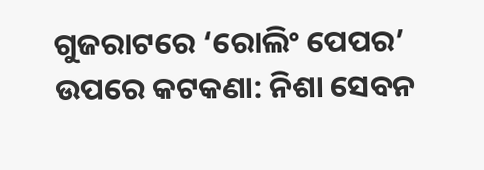ଗୁଜରାଟରେ ‘ରୋଲିଂ ପେପର’ ଉପରେ କଟକଣା: ନିଶା ସେବନ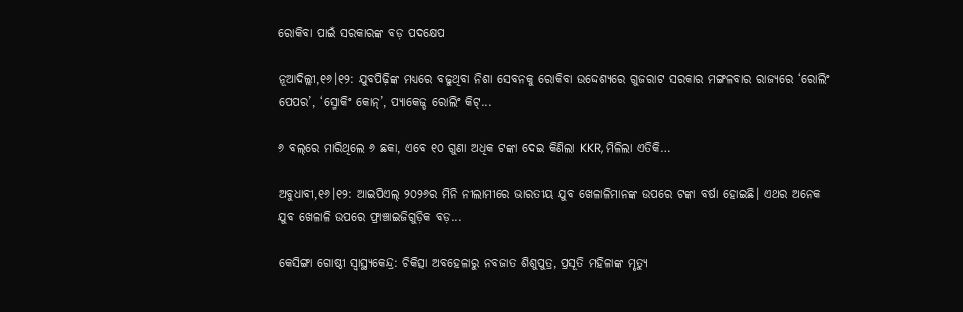ରୋକିବା ପାଇଁ ସରକାରଙ୍କ ବଡ଼ ପଦକ୍ଷେପ

ନୂଆଦିଲ୍ଲୀ,୧୬।୧୨: ଯୁବପିଢ଼ିଙ୍କ ମଧ୍ୟରେ ବଢୁଥିବା ନିଶା ସେବନକୁ ରୋକିବା ଉଦ୍ଦେଶ୍ୟରେ ଗୁଜରାଟ ସରକାର ମଙ୍ଗଳବାର ରାଜ୍ୟରେ ‘ରୋଲିଂ ପେପର’, ‘ସ୍ମୋକିଂ କୋନ୍’, ପ୍ୟାକେଜ୍ଡ ରୋଲିଂ କିଟ୍...

୬ ବଲ୍‌ରେ ମାରିଥିଲେ ୬ ଛକା, ଏବେ ୧୦ ଗୁଣା ଅଧିକ ଟଙ୍କା ଦେଇ କିଣିଲା KKR, ମିଳିଲା ଏତିକି…

ଅବୁଧାବୀ,୧୬।୧୨: ଆଇପିଏଲ୍‌ ୨୦୨୬ର ମିନି ନୀଲାମୀରେ ଭାରତୀୟ ଯୁବ ଖେଳାଳିମାନଙ୍କ ଉପରେ ଟଙ୍କା ବର୍ଷା ହୋଇଛି। ଏଥର ଅନେକ ଯୁବ ଖେଳାଳି ଉପରେ ଫ୍ରାଞ୍ଚାଇଜିଗୁଡ଼ିକ ବଡ଼...

କେସିଙ୍ଗା ଗୋଷ୍ଠୀ ସ୍ବାସ୍ଥ୍ୟକେନ୍ଦ୍ର: ଚିକିତ୍ସା ଅବହେଳାରୁ ନବଜାତ ଶିଶୁପୁତ୍ର, ପ୍ରସୂତି ମହିଳାଙ୍କ ମୃତ୍ୟୁ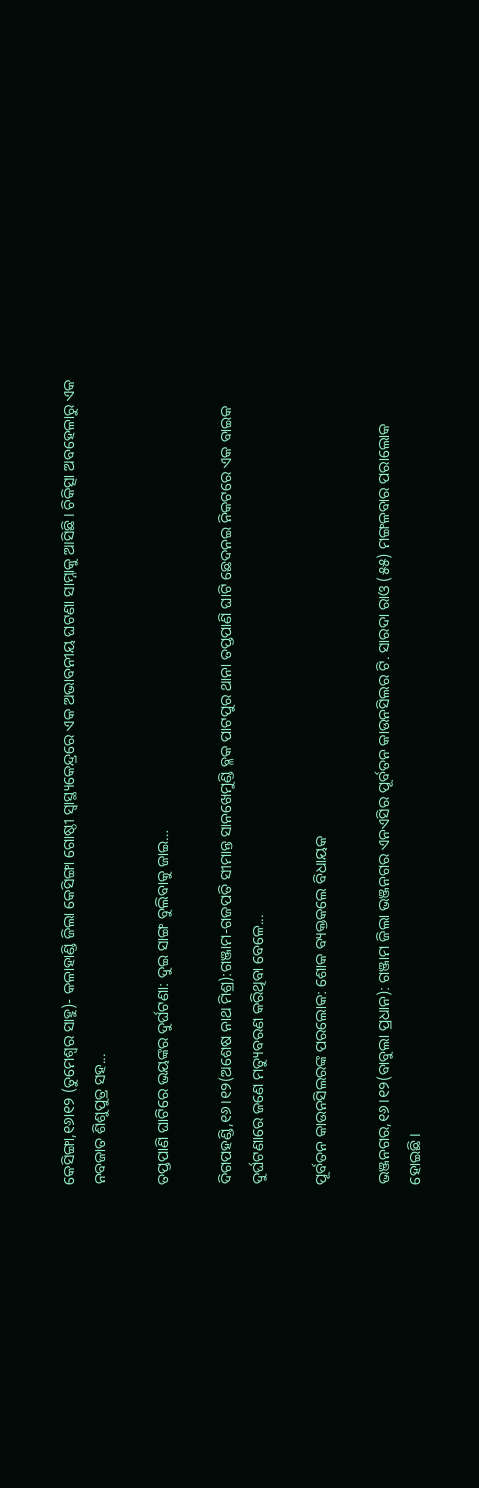କେସିଙ୍ଗା,୧୬ା୧୨ (ତୁମେଶ୍ୱର ସାହୁ)- କଳାହାଣ୍ଡି ଜିଲା କେସିଙ୍ଗା ଗୋଷ୍ଠୀ ସ୍ବାସ୍ଥ୍ୟକେନ୍ଦ୍ରରେ ଏକ ଅଭାବନୀୟ ଘଟଣା ସାମ୍ନାକୁ ଆସିଛି। ଚିକିତ୍ସା ଅବହେଳାରୁ ଏକ ନବଜାତ ଶିଶୁପୁତ୍ର ସହ...

ତପ୍ତପାଣି ଘାଟିରେ ଭୟଙ୍କର ଦୁର୍ଘଟଣା: ଦୁଇ ସାଙ୍ଗ ବୁଲିବାକୁ ଜାଇ…

ଦିଗପହଣ୍ଡି,୧୬।୧୨(ଅଶେଷ ନାଥ ମିଶ୍ର):ଗଞ୍ଜାମ-ଗଜପତି ସୀମାନ୍ତ ସାନଖେମୁଣ୍ଡି ବ୍ଳକ ପାଟପୁର ଥାନା ତପ୍ତପାଣି ଘାଟି ଛେଦନଇ ନିକଟରେ ଏକ ବାଇକ ଦୁର୍ଘଟଣାରେ ଜଣେ ମତ୍ୟୁବରଣ କରିଥିବା ବେଳେ...

ପୂର୍ବତନ କାଉନସିଲରଙ୍କ ପରଲୋକ: ଶୋକ ବ୍ୟକ୍ତକଲେ ବିଧାୟକ

ଭଞ୍ଜନଗର,୧୬।୧୨(ବାବୁଲା ପ୍ରଧାନ): ଗଞ୍ଜାମ ଜିଲା ଭଞ୍ଜନଗର ଏନଏସିର ପୂର୍ବତନ କାଉନସିଲର ଟି. ସାରଦା ରାଓ (୫୫) ମଙ୍ଗଳବାର ପରାଲୋକ ହୋଇଛି।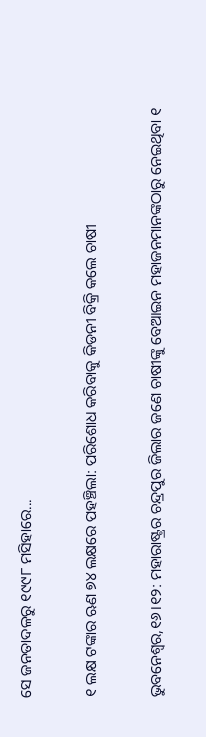ସେ ଜନତାଦଳରୁ ୧୯୯୮ ମସିହାରେ...

୧ ଲକ୍ଷ ଟଙ୍କାର ଋଣ ୭୪ ଲକ୍ଷରେ ପହଞ୍ଚିଲା: ପରିଶୋଧ କରିବାକୁ କିଡନୀ ବିକ୍ରି କଲେ ଚାଷୀ

ଭୁବନେଶ୍ୱର,୧୬।୧୨: ମହାରାଷ୍ଟ୍ରର ଚନ୍ଦ୍ରପୁର ଜିଲାର ଜଣେ ଚାଷୀଙ୍କୁ ବେଆଇନ ମହାଜନମାନଙ୍କଠାରୁ ନେଇଥିବା ୧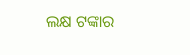ଲକ୍ଷ ଟଙ୍କାର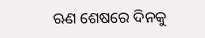ଋଣ ଶେଷରେ ଦିନକୁ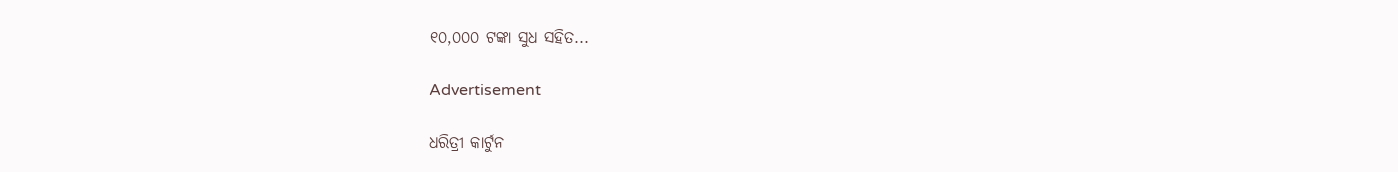୧୦,୦୦୦ ଟଙ୍କା ସୁଧ ସହିତ...

Advertisement

ଧରିତ୍ରୀ କାର୍ଟୁନ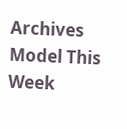Archives
Model This Week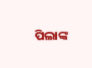ପିଲାଙ୍କ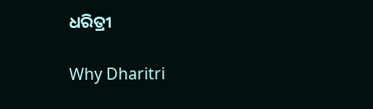ଧରିତ୍ରୀ

Why Dharitri